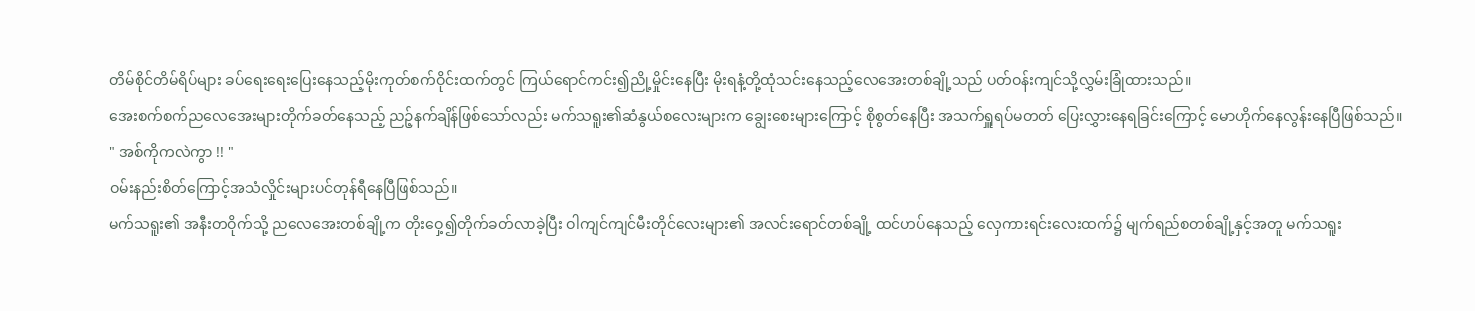တိမ်စိုင်တိမ်ရိပ်များ ခပ်ရေးရေးပြေးနေသည့်မိုးကုတ်စက်ဝိုင်းထက်တွင် ကြယ်ရောင်ကင်း၍ညို့မှိုင်းနေပြီး မိုးရနံ့တို့ထုံသင်းနေသည့်လေအေးတစ်ချို့သည် ပတ်ဝန်းကျင်သို့လွှမ်းခြုံထားသည်။
အေးစက်စက်ညလေအေးများတိုက်ခတ်နေသည့် ညဉ့်နက်ချိန်ဖြစ်သော်လည်း မက်သရူး၏ဆံနွယ်စလေးများက ချွေးစေးများကြောင့် စိုစွတ်နေပြီး အသက်ရှူရပ်မတတ် ပြေးလွှားနေရခြင်းကြောင့် မောဟိုက်နေလွန်းနေပြီဖြစ်သည်။
" အစ်ကိုကလဲကွာ !! "
ဝမ်းနည်းစိတ်ကြောင့်အသံလှိုင်းများပင်တုန်ရီနေပြီဖြစ်သည်။
မက်သရူး၏ အနီးတဝိုက်သို့ ညလေအေးတစ်ချို့က တိုးဝှေ့၍တိုက်ခတ်လာခဲ့ပြီး ဝါကျင်ကျင်မီးတိုင်လေးများ၏ အလင်းရောင်တစ်ချို့ ထင်ဟပ်နေသည့် လှေကားရင်းလေးထက်၌ မျက်ရည်စတစ်ချို့နှင့်အတူ မက်သရူး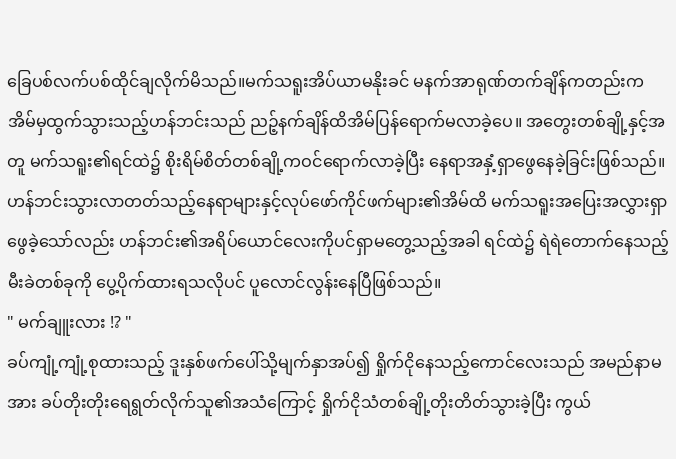ခြေပစ်လက်ပစ်ထိုင်ချလိုက်မိသည်။မက်သရူးအိပ်ယာမနိုးခင် မနက်အာရုဏ်တက်ချိန်ကတည်းက အိမ်မှထွက်သွားသည့်ဟန်ဘင်းသည် ညဉ့်နက်ချိန်ထိအိမ်ပြန်ရောက်မလာခဲ့ပေ။ အတွေးတစ်ချို့နှင့်အတူ မက်သရူး၏ရင်ထဲ၌ စိုးရိမ်စိတ်တစ်ချို့ကဝင်ရောက်လာခဲ့ပြီး နေရာအနှံ့ရှာဖွေနေခဲ့ခြင်းဖြစ်သည်။
ဟန်ဘင်းသွားလာတတ်သည့်နေရာများနှင့်လုပ်ဖော်ကိုင်ဖက်များ၏အိမ်ထိ မက်သရူးအပြေးအလွှားရှာဖွေခဲ့သော်လည်း ဟန်ဘင်း၏အရိပ်ယောင်လေးကိုပင်ရှာမတွေ့သည့်အခါ ရင်ထဲ၌ ရဲရဲတောက်နေသည့် မီးခဲတစ်ခုကို ပွေ့ပိုက်ထားရသလိုပင် ပူလောင်လွန်းနေပြီဖြစ်သည်။
" မက်ချူးလား !? "
ခပ်ကျုံ့ကျုံ့စုထားသည့် ဒူးနှစ်ဖက်ပေါ်သို့မျက်နှာအပ်၍ ရှိုက်ငိုနေသည့်ကောင်လေးသည် အမည်နာမအား ခပ်တိုးတိုးရေရွတ်လိုက်သူ၏အသံကြောင့် ရှိုက်ငိုသံတစ်ချို့တိုးတိတ်သွားခဲ့ပြီး ကွယ်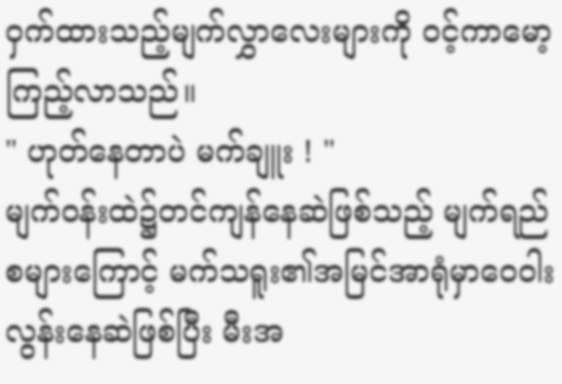ဝှက်ထားသည့်မျက်လွှာလေးများကို ဝင့်ကာမော့ကြည့်လာသည်။
" ဟုတ်နေတာပဲ မက်ချူး ! "
မျက်ဝန်းထဲ၌တင်ကျန်နေဆဲဖြစ်သည့် မျက်ရည်စများကြောင့် မက်သရူး၏အမြင်အာရုံမှာဝေဝါးလွန်းနေဆဲဖြစ်ပြီး မီးအ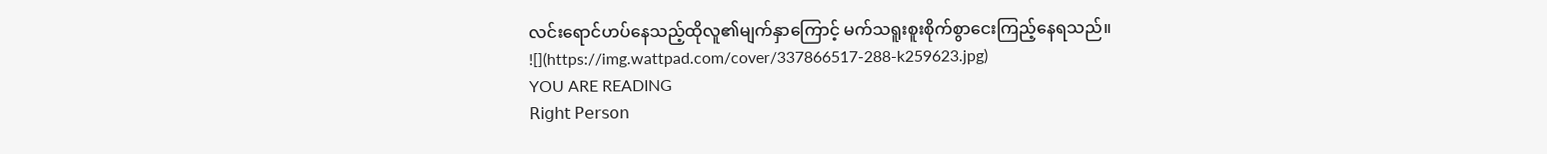လင်းရောင်ဟပ်နေသည့်ထိုလူ၏မျက်နှာကြောင့် မက်သရူးစူးစိုက်စွာငေးကြည့်နေရသည်။
![](https://img.wattpad.com/cover/337866517-288-k259623.jpg)
YOU ARE READING
𝖱𝗂𝗀𝗁𝗍 𝖯𝖾𝗋𝗌𝗈𝗇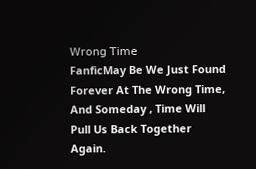𝖶𝗋𝗈𝗇𝗀 𝖳𝗂𝗆𝖾
FanficMay Be We Just Found Forever At The Wrong Time, And Someday , Time Will Pull Us Back Together Again.